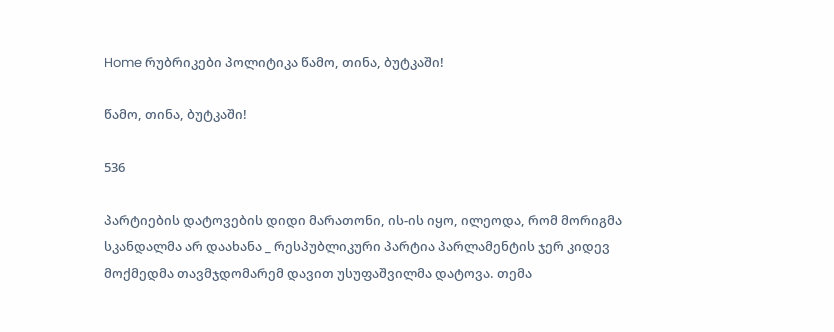Home რუბრიკები პოლიტიკა წამო, თინა, ბუტკაში!

წამო, თინა, ბუტკაში!

536

პარტიების დატოვების დიდი მარათონი, ის-ის იყო, ილეოდა, რომ მორიგმა სკანდალმა არ დაახანა _ რესპუბლიკური პარტია პარლამენტის ჯერ კიდევ მოქმედმა თავმჯდომარემ დავით უსუფაშვილმა დატოვა. თემა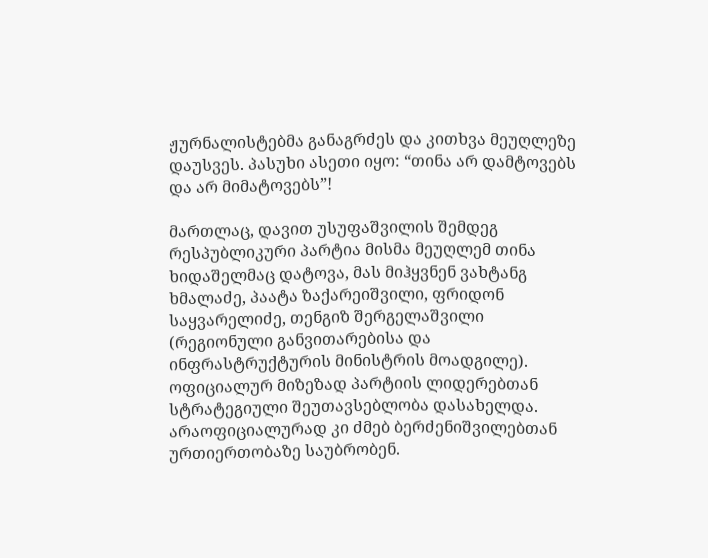ჟურნალისტებმა განაგრძეს და კითხვა მეუღლეზე დაუსვეს. პასუხი ასეთი იყო: “თინა არ დამტოვებს და არ მიმატოვებს”!

მართლაც, დავით უსუფაშვილის შემდეგ რესპუბლიკური პარტია მისმა მეუღლემ თინა ხიდაშელმაც დატოვა, მას მიჰყვნენ ვახტანგ ხმალაძე, პაატა ზაქარეიშვილი, ფრიდონ საყვარელიძე, თენგიზ შერგელაშვილი (რეგიონული განვითარებისა და ინფრასტრუქტურის მინისტრის მოადგილე). ოფიციალურ მიზეზად პარტიის ლიდერებთან სტრატეგიული შეუთავსებლობა დასახელდა. არაოფიციალურად კი ძმებ ბერძენიშვილებთან ურთიერთობაზე საუბრობენ.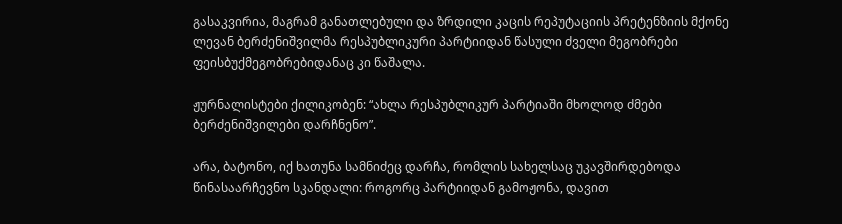გასაკვირია, მაგრამ განათლებული და ზრდილი კაცის რეპუტაციის პრეტენზიის მქონე ლევან ბერძენიშვილმა რესპუბლიკური პარტიიდან წასული ძველი მეგობრები ფეისბუქმეგობრებიდანაც კი წაშალა.

ჟურნალისტები ქილიკობენ: “ახლა რესპუბლიკურ პარტიაში მხოლოდ ძმები ბერძენიშვილები დარჩნენო”.

არა, ბატონო, იქ ხათუნა სამნიძეც დარჩა, რომლის სახელსაც უკავშირდებოდა წინასაარჩევნო სკანდალი: როგორც პარტიიდან გამოჟონა, დავით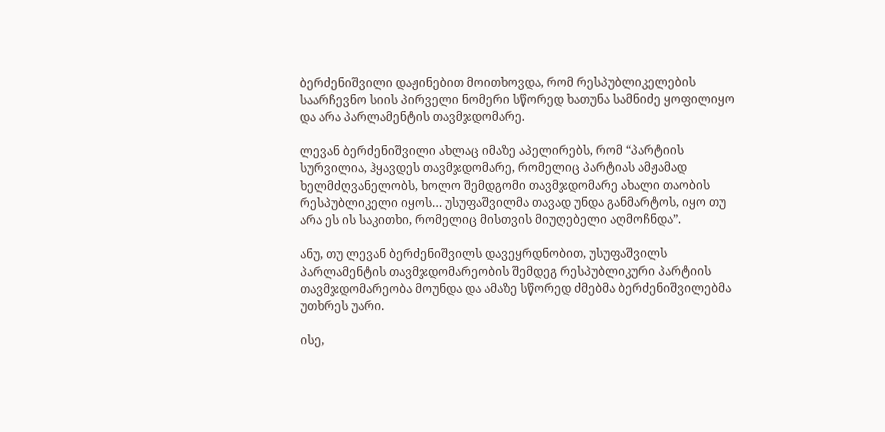ბერძენიშვილი დაჟინებით მოითხოვდა, რომ რესპუბლიკელების საარჩევნო სიის პირველი ნომერი სწორედ ხათუნა სამნიძე ყოფილიყო და არა პარლამენტის თავმჯდომარე.

ლევან ბერძენიშვილი ახლაც იმაზე აპელირებს, რომ “პარტიის სურვილია, ჰყავდეს თავმჯდომარე, რომელიც პარტიას ამჟამად ხელმძღვანელობს, ხოლო შემდგომი თავმჯდომარე ახალი თაობის რესპუბლიკელი იყოს… უსუფაშვილმა თავად უნდა განმარტოს, იყო თუ არა ეს ის საკითხი, რომელიც მისთვის მიუღებელი აღმოჩნდა”.

ანუ, თუ ლევან ბერძენიშვილს დავეყრდნობით, უსუფაშვილს პარლამენტის თავმჯდომარეობის შემდეგ რესპუბლიკური პარტიის თავმჯდომარეობა მოუნდა და ამაზე სწორედ ძმებმა ბერძენიშვილებმა უთხრეს უარი.

ისე,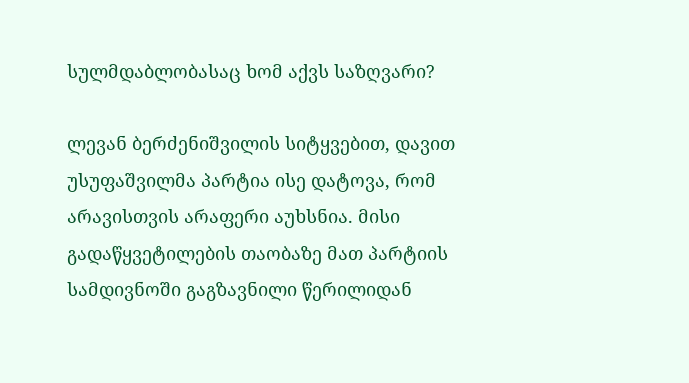სულმდაბლობასაც ხომ აქვს საზღვარი?

ლევან ბერძენიშვილის სიტყვებით, დავით უსუფაშვილმა პარტია ისე დატოვა, რომ არავისთვის არაფერი აუხსნია. მისი გადაწყვეტილების თაობაზე მათ პარტიის სამდივნოში გაგზავნილი წერილიდან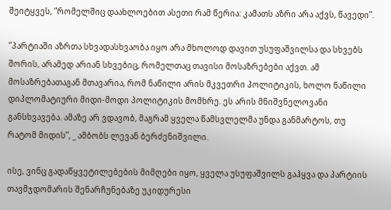შეიტყვეს, “რომელშიც დაახლოებით ასეთი რამ წერია: კამათს აზრი არა აქვს, წავედი”.

“პარტიაში აზრთა სხვადასხვაობა იყო არა მხოლოდ დავით უსუფაშვილსა და სხვებს შორის, არამედ არიან სხვებიც, რომელთაც თავისი მოსაზრებები აქვთ. ამ მოსაზრებათაგან მთავარია, რომ ნაწილი არის მკვეთრი პოლიტიკის, ხოლო ნაწილი დიპლომატიური მიდი-მოდი პოლიტიკის მომხრე. ეს არის მნიშვნელოვანი განსხვავება. ამაზე არ ვდავობ, მაგრამ ყველა წამსვლელმა უნდა განმარტოს, თუ რატომ მიდის”, _ ამბობს ლევან ბერძენიშვილი.

ისე, ვინც გადაწყვეტილებების მიმღები იყო, ყველა უსუფაშვილს გაჰყვა და პარტიის თავმჯდომარის შენარჩუნებაზე უკიდურესი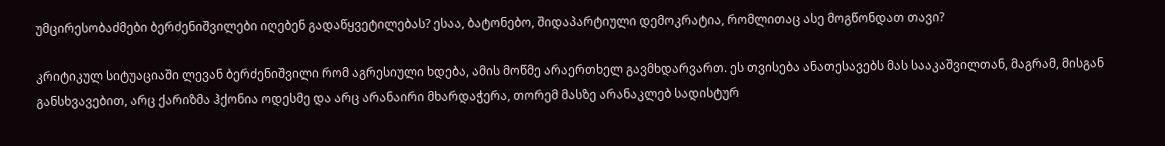უმცირესობაძმები ბერძენიშვილები იღებენ გადაწყვეტილებას? ესაა, ბატონებო, შიდაპარტიული დემოკრატია, რომლითაც ასე მოგწონდათ თავი?

კრიტიკულ სიტუაციაში ლევან ბერძენიშვილი რომ აგრესიული ხდება, ამის მოწმე არაერთხელ გავმხდარვართ. ეს თვისება ანათესავებს მას სააკაშვილთან, მაგრამ, მისგან განსხვავებით, არც ქარიზმა ჰქონია ოდესმე და არც არანაირი მხარდაჭერა, თორემ მასზე არანაკლებ სადისტურ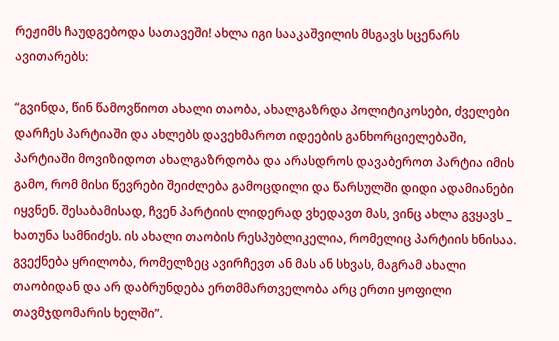რეჟიმს ჩაუდგებოდა სათავეში! ახლა იგი სააკაშვილის მსგავს სცენარს ავითარებს:

“გვინდა, წინ წამოვწიოთ ახალი თაობა, ახალგაზრდა პოლიტიკოსები, ძველები დარჩეს პარტიაში და ახლებს დავეხმაროთ იდეების განხორციელებაში, პარტიაში მოვიზიდოთ ახალგაზრდობა და არასდროს დავაბეროთ პარტია იმის გამო, რომ მისი წევრები შეიძლება გამოცდილი და წარსულში დიდი ადამიანები იყვნენ. შესაბამისად, ჩვენ პარტიის ლიდერად ვხედავთ მას, ვინც ახლა გვყავს _ ხათუნა სამნიძეს. ის ახალი თაობის რესპუბლიკელია, რომელიც პარტიის ხნისაა. გვექნება ყრილობა, რომელზეც ავირჩევთ ან მას ან სხვას, მაგრამ ახალი თაობიდან და არ დაბრუნდება ერთმმართველობა არც ერთი ყოფილი თავმჯდომარის ხელში”.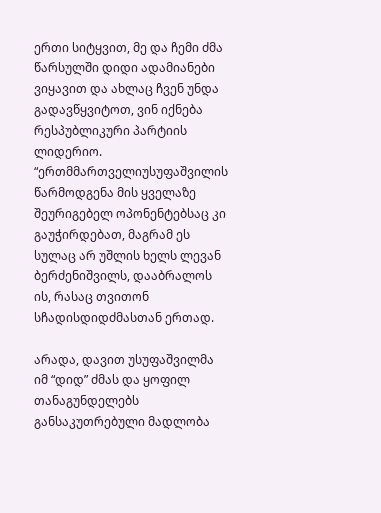ერთი სიტყვით, მე და ჩემი ძმა წარსულში დიდი ადამიანები ვიყავით და ახლაც ჩვენ უნდა გადავწყვიტოთ, ვინ იქნება რესპუბლიკური პარტიის ლიდერიო. “ერთმმართველიუსუფაშვილის წარმოდგენა მის ყველაზე შეურიგებელ ოპონენტებსაც კი გაუჭირდებათ, მაგრამ ეს სულაც არ უშლის ხელს ლევან ბერძენიშვილს, დააბრალოს ის, რასაც თვითონ სჩადისდიდძმასთან ერთად.

არადა, დავით უსუფაშვილმა იმ “დიდ” ძმას და ყოფილ თანაგუნდელებს განსაკუთრებული მადლობა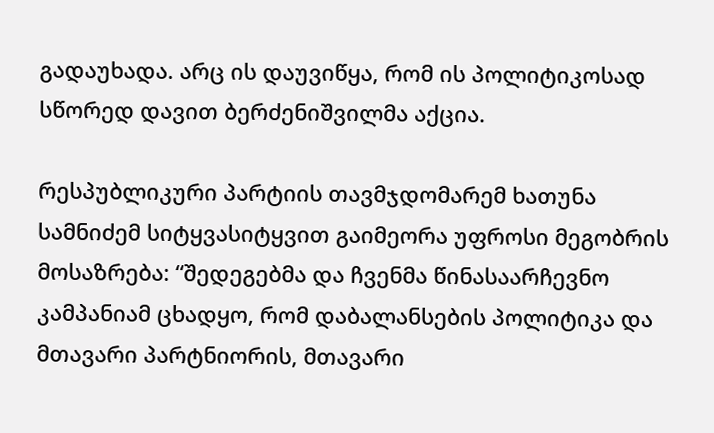გადაუხადა. არც ის დაუვიწყა, რომ ის პოლიტიკოსად სწორედ დავით ბერძენიშვილმა აქცია.

რესპუბლიკური პარტიის თავმჯდომარემ ხათუნა სამნიძემ სიტყვასიტყვით გაიმეორა უფროსი მეგობრის მოსაზრება: “შედეგებმა და ჩვენმა წინასაარჩევნო კამპანიამ ცხადყო, რომ დაბალანსების პოლიტიკა და მთავარი პარტნიორის, მთავარი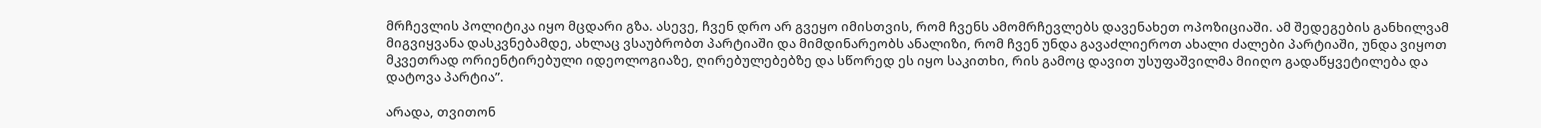მრჩევლის პოლიტიკა იყო მცდარი გზა. ასევე, ჩვენ დრო არ გვეყო იმისთვის, რომ ჩვენს ამომრჩევლებს დავენახეთ ოპოზიციაში. ამ შედეგების განხილვამ მიგვიყვანა დასკვნებამდე, ახლაც ვსაუბრობთ პარტიაში და მიმდინარეობს ანალიზი, რომ ჩვენ უნდა გავაძლიეროთ ახალი ძალები პარტიაში, უნდა ვიყოთ მკვეთრად ორიენტირებული იდეოლოგიაზე, ღირებულებებზე და სწორედ ეს იყო საკითხი, რის გამოც დავით უსუფაშვილმა მიიღო გადაწყვეტილება და დატოვა პარტია”.

არადა, თვითონ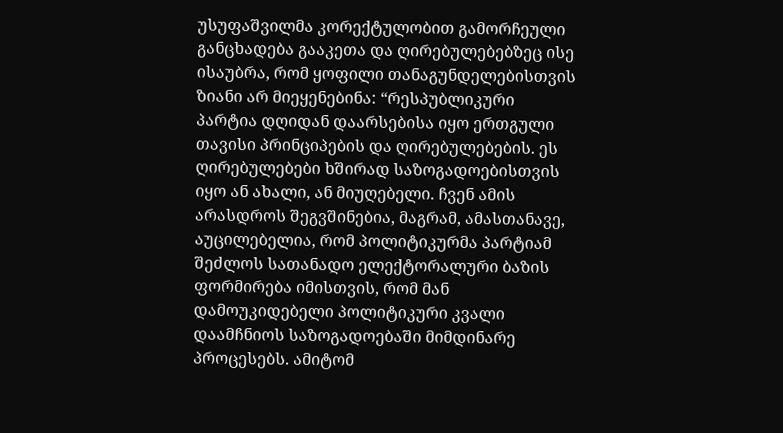უსუფაშვილმა კორექტულობით გამორჩეული განცხადება გააკეთა და ღირებულებებზეც ისე ისაუბრა, რომ ყოფილი თანაგუნდელებისთვის ზიანი არ მიეყენებინა: “რესპუბლიკური პარტია დღიდან დაარსებისა იყო ერთგული თავისი პრინციპების და ღირებულებების. ეს ღირებულებები ხშირად საზოგადოებისთვის იყო ან ახალი, ან მიუღებელი. ჩვენ ამის არასდროს შეგვშინებია, მაგრამ, ამასთანავე, აუცილებელია, რომ პოლიტიკურმა პარტიამ შეძლოს სათანადო ელექტორალური ბაზის ფორმირება იმისთვის, რომ მან დამოუკიდებელი პოლიტიკური კვალი დაამჩნიოს საზოგადოებაში მიმდინარე პროცესებს. ამიტომ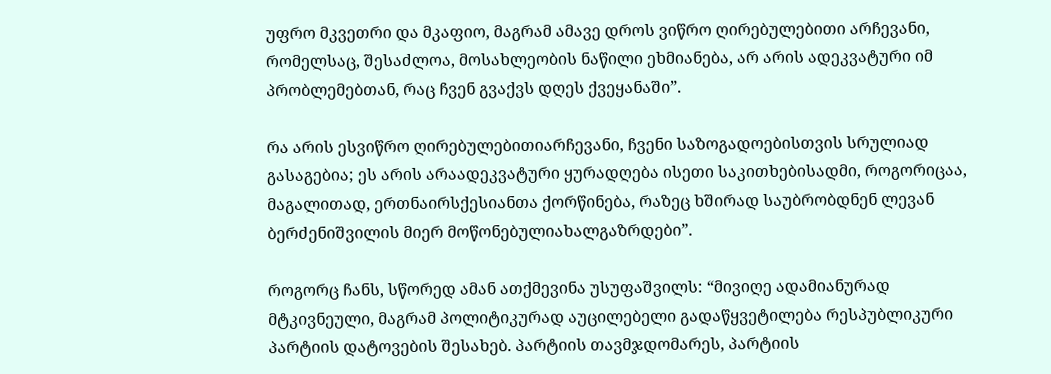უფრო მკვეთრი და მკაფიო, მაგრამ ამავე დროს ვიწრო ღირებულებითი არჩევანი, რომელსაც, შესაძლოა, მოსახლეობის ნაწილი ეხმიანება, არ არის ადეკვატური იმ პრობლემებთან, რაც ჩვენ გვაქვს დღეს ქვეყანაში”.

რა არის ესვიწრო ღირებულებითიარჩევანი, ჩვენი საზოგადოებისთვის სრულიად გასაგებია; ეს არის არაადეკვატური ყურადღება ისეთი საკითხებისადმი, როგორიცაა, მაგალითად, ერთნაირსქესიანთა ქორწინება, რაზეც ხშირად საუბრობდნენ ლევან ბერძენიშვილის მიერ მოწონებულიახალგაზრდები”.

როგორც ჩანს, სწორედ ამან ათქმევინა უსუფაშვილს: “მივიღე ადამიანურად მტკივნეული, მაგრამ პოლიტიკურად აუცილებელი გადაწყვეტილება რესპუბლიკური პარტიის დატოვების შესახებ. პარტიის თავმჯდომარეს, პარტიის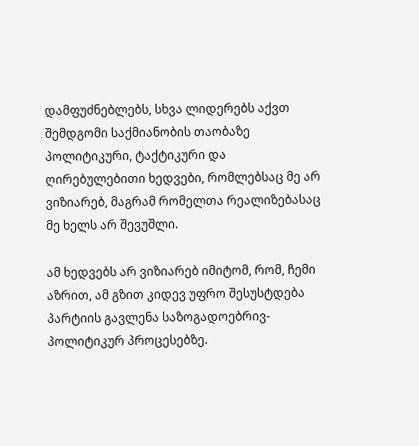დამფუძნებლებს, სხვა ლიდერებს აქვთ შემდგომი საქმიანობის თაობაზე პოლიტიკური, ტაქტიკური და ღირებულებითი ხედვები, რომლებსაც მე არ ვიზიარებ, მაგრამ რომელთა რეალიზებასაც მე ხელს არ შევუშლი.

ამ ხედვებს არ ვიზიარებ იმიტომ, რომ, ჩემი აზრით, ამ გზით კიდევ უფრო შესუსტდება პარტიის გავლენა საზოგადოებრივ-პოლიტიკურ პროცესებზე.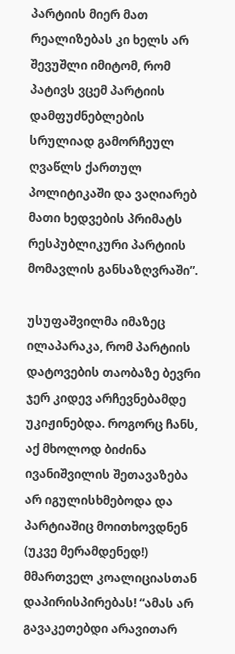პარტიის მიერ მათ რეალიზებას კი ხელს არ შევუშლი იმიტომ, რომ პატივს ვცემ პარტიის დამფუძნებლების სრულიად გამორჩეულ ღვაწლს ქართულ პოლიტიკაში და ვაღიარებ მათი ხედვების პრიმატს რესპუბლიკური პარტიის მომავლის განსაზღვრაში”.

უსუფაშვილმა იმაზეც ილაპარაკა, რომ პარტიის დატოვების თაობაზე ბევრი ჯერ კიდევ არჩევნებამდე უკიჟინებდა. როგორც ჩანს, აქ მხოლოდ ბიძინა ივანიშვილის შეთავაზება არ იგულისხმებოდა და პარტიაშიც მოითხოვდნენ (უკვე მერამდენედ!) მმართველ კოალიციასთან დაპირისპირებას! “ამას არ გავაკეთებდი არავითარ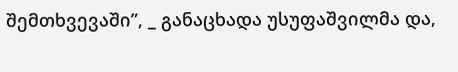შემთხვევაში”, _ განაცხადა უსუფაშვილმა და,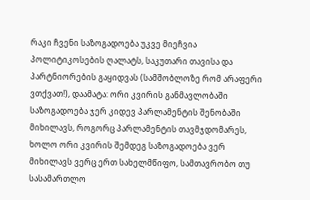რაკი ჩვენი საზოგადოება უკვე მიეჩვია პოლიტიკოსების ღალატს, საკუთარი თავისა და პარტნიორების გაყიდვას (სამშობლოზე რომ არაფერი ვთქვათ!), დაამატა: ორი კვირის განმავლობაში საზოგადოება ჯერ კიდევ პარლამენტის შენობაში მიხილავს, როგორც პარლამენტის თავმჯდომარეს, ხოლო ორი კვირის შემდეგ საზოგადოება ვერ მიხილავს ვერც ერთ სახელმწიფო, სამთავრობო თუ სასამართლო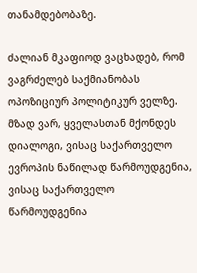თანამდებობაზე.

ძალიან მკაფიოდ ვაცხადებ, რომ ვაგრძელებ საქმიანობას ოპოზიციურ პოლიტიკურ ველზე. მზად ვარ, ყველასთან მქონდეს დიალოგი, ვისაც საქართველო ევროპის ნაწილად წარმოუდგენია, ვისაც საქართველო წარმოუდგენია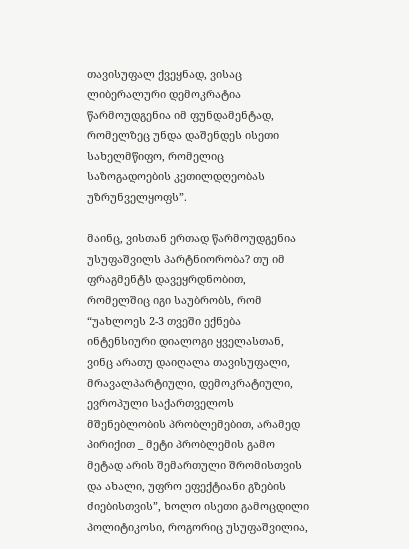თავისუფალ ქვეყნად, ვისაც ლიბერალური დემოკრატია წარმოუდგენია იმ ფუნდამენტად, რომელზეც უნდა დაშენდეს ისეთი სახელმწიფო, რომელიც საზოგადოების კეთილდღეობას უზრუნველყოფს”.

მაინც, ვისთან ერთად წარმოუდგენია უსუფაშვილს პარტნიორობა? თუ იმ ფრაგმენტს დავეყრდნობით, რომელშიც იგი საუბრობს, რომ “უახლოეს 2-3 თვეში ექნება ინტენსიური დიალოგი ყველასთან, ვინც არათუ დაიღალა თავისუფალი, მრავალპარტიული, დემოკრატიული, ევროპული საქართველოს მშენებლობის პრობლემებით, არამედ პირიქით _ მეტი პრობლემის გამო მეტად არის შემართული შრომისთვის და ახალი, უფრო ეფექტიანი გზების ძიებისთვის”, ხოლო ისეთი გამოცდილი პოლიტიკოსი, როგორიც უსუფაშვილია,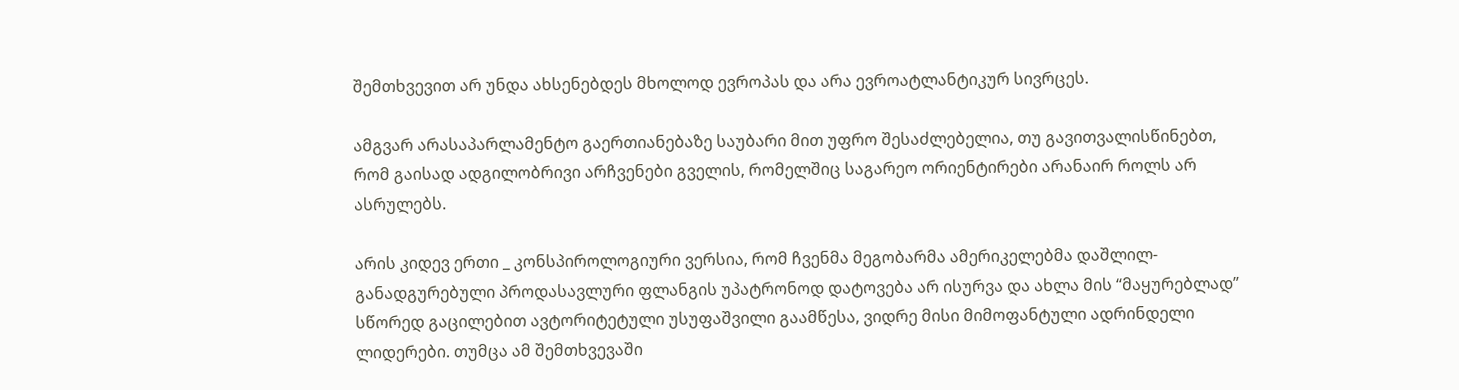შემთხვევით არ უნდა ახსენებდეს მხოლოდ ევროპას და არა ევროატლანტიკურ სივრცეს.

ამგვარ არასაპარლამენტო გაერთიანებაზე საუბარი მით უფრო შესაძლებელია, თუ გავითვალისწინებთ, რომ გაისად ადგილობრივი არჩვენები გველის, რომელშიც საგარეო ორიენტირები არანაირ როლს არ ასრულებს.

არის კიდევ ერთი _ კონსპიროლოგიური ვერსია, რომ ჩვენმა მეგობარმა ამერიკელებმა დაშლილ-განადგურებული პროდასავლური ფლანგის უპატრონოდ დატოვება არ ისურვა და ახლა მის “მაყურებლად” სწორედ გაცილებით ავტორიტეტული უსუფაშვილი გაამწესა, ვიდრე მისი მიმოფანტული ადრინდელი ლიდერები. თუმცა ამ შემთხვევაში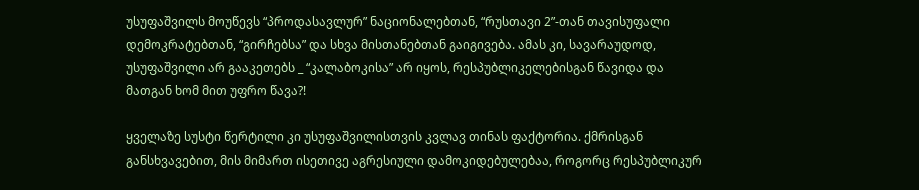უსუფაშვილს მოუწევს “პროდასავლურ” ნაციონალებთან, “რუსთავი 2”-თან თავისუფალი დემოკრატებთან, “გირჩებსა” და სხვა მისთანებთან გაიგივება. ამას კი, სავარაუდოდ, უსუფაშვილი არ გააკეთებს _ “კალაბოკისა” არ იყოს, რესპუბლიკელებისგან წავიდა და მათგან ხომ მით უფრო წავა?!

ყველაზე სუსტი წერტილი კი უსუფაშვილისთვის კვლავ თინას ფაქტორია. ქმრისგან განსხვავებით, მის მიმართ ისეთივე აგრესიული დამოკიდებულებაა, როგორც რესპუბლიკურ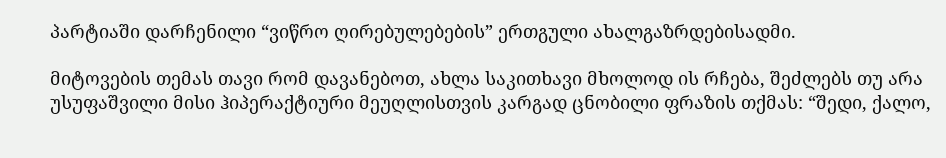პარტიაში დარჩენილი “ვიწრო ღირებულებების” ერთგული ახალგაზრდებისადმი.

მიტოვების თემას თავი რომ დავანებოთ, ახლა საკითხავი მხოლოდ ის რჩება, შეძლებს თუ არა უსუფაშვილი მისი ჰიპერაქტიური მეუღლისთვის კარგად ცნობილი ფრაზის თქმას: “შედი, ქალო,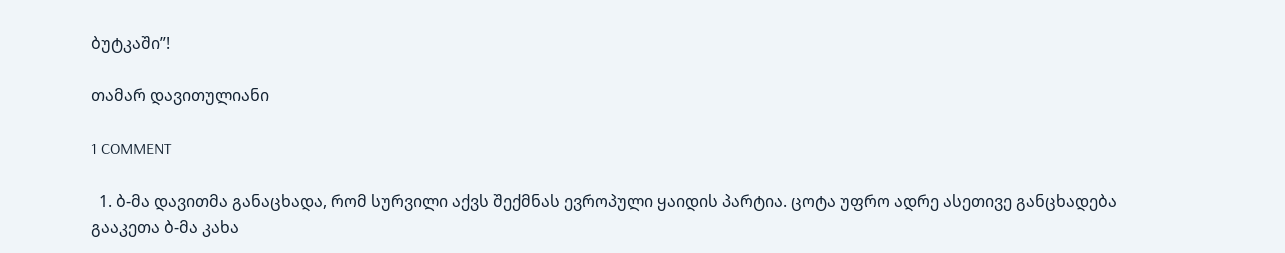ბუტკაში”!

თამარ დავითულიანი

1 COMMENT

  1. ბ-მა დავითმა განაცხადა, რომ სურვილი აქვს შექმნას ევროპული ყაიდის პარტია. ცოტა უფრო ადრე ასეთივე განცხადება გააკეთა ბ-მა კახა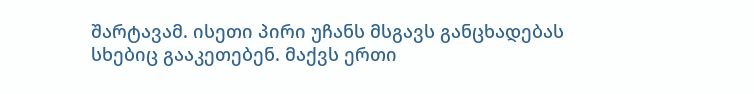შარტავამ. ისეთი პირი უჩანს მსგავს განცხადებას სხებიც გააკეთებენ. მაქვს ერთი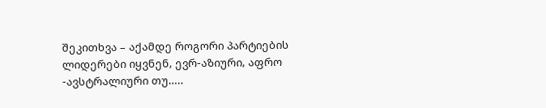შეკითხვა – აქამდე როგორი პარტიების ლიდერები იყვნენ, ევრ-აზიური, აფრო -ავსტრალიური თუ…..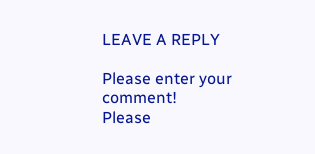LEAVE A REPLY

Please enter your comment!
Please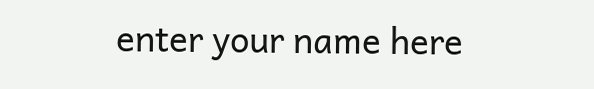enter your name here